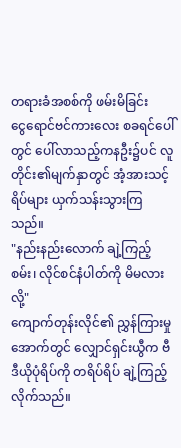တရားခံအစစ်ကို ဖမ်းမိခြင်း
ငွေရောင်ဗင်ကားလေး စခရင်ပေါ်တွင် ပေါ်လာသည့်ကနဦး၌ပင် လူတိုင်း၏မျက်နှာတွင် အံ့အားသင့်ရိပ်များ ယှက်သန်းသွားကြသည်။
"နည်းနည်းလောက် ချဲ့ကြည့်စမ်း၊ လိုင်စင်နံပါတ်ကို မိမလားလို့"
ကျောက်တုန်းလိုင်၏ ညွှန်ကြားမှုအောက်တွင် လျှောင်ရှင်းယွီက ဗီဒီယိုပုံရိပ်ကို တရိပ်ရိပ် ချဲ့ကြည့်လိုက်သည်။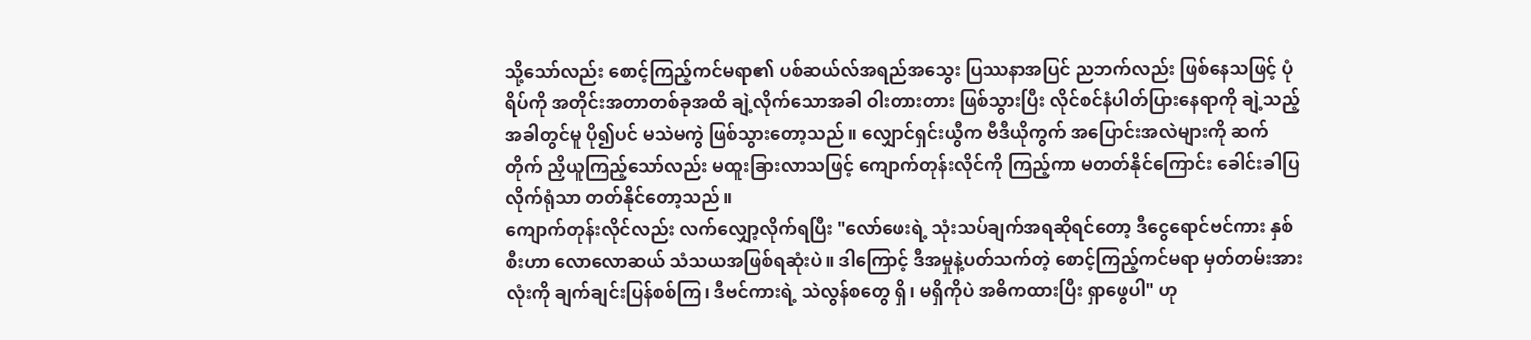သို့သော်လည်း စောင့်ကြည့်ကင်မရာ၏ ပစ်ဆယ်လ်အရည်အသွေး ပြဿနာအပြင် ညဘက်လည်း ဖြစ်နေသဖြင့် ပုံရိပ်ကို အတိုင်းအတာတစ်ခုအထိ ချဲ့လိုက်သောအခါ ဝါးတားတား ဖြစ်သွားပြီး လိုင်စင်နံပါတ်ပြားနေရာကို ချဲ့သည့်အခါတွင်မူ ပို၍ပင် မသဲမကွဲ ဖြစ်သွားတော့သည်။ လျှောင်ရှင်းယွီက ဗီဒီယိုကွက် အပြောင်းအလဲများကို ဆက်တိုက် ညှိယူကြည့်သော်လည်း မထူးခြားလာသဖြင့် ကျောက်တုန်းလိုင်ကို ကြည့်ကာ မတတ်နိုင်ကြောင်း ခေါင်းခါပြလိုက်ရုံသာ တတ်နိုင်တော့သည်။
ကျောက်တုန်းလိုင်လည်း လက်လျှော့လိုက်ရပြီး "လော်ဖေးရဲ့ သုံးသပ်ချက်အရဆိုရင်တော့ ဒီငွေရောင်ဗင်ကား နှစ်စီးဟာ လောလောဆယ် သံသယအဖြစ်ရဆုံးပဲ။ ဒါကြောင့် ဒီအမှုနဲ့ပတ်သက်တဲ့ စောင့်ကြည့်ကင်မရာ မှတ်တမ်းအားလုံးကို ချက်ချင်းပြန်စစ်ကြ၊ ဒီဗင်ကားရဲ့ သဲလွန်စတွေ ရှိ၊ မရှိကိုပဲ အဓိကထားပြီး ရှာဖွေပါ" ဟု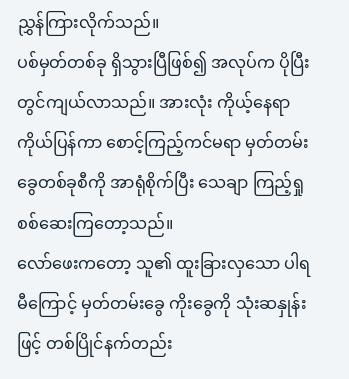ညွှန်ကြားလိုက်သည်။
ပစ်မှတ်တစ်ခု ရှိသွားပြီဖြစ်၍ အလုပ်က ပိုပြီး တွင်ကျယ်လာသည်။ အားလုံး ကိုယ့်နေရာကိုယ်ပြန်ကာ စောင့်ကြည့်ကင်မရာ မှတ်တမ်းခွေတစ်ခုစီကို အာရုံစိုက်ပြီး သေချာ ကြည့်ရှုစစ်ဆေးကြတော့သည်။
လော်ဖေးကတော့ သူ၏ ထူးခြားလှသော ပါရမီကြောင့် မှတ်တမ်းခွေ ကိုးခွေကို သုံးဆနှုန်းဖြင့် တစ်ပြိုင်နက်တည်း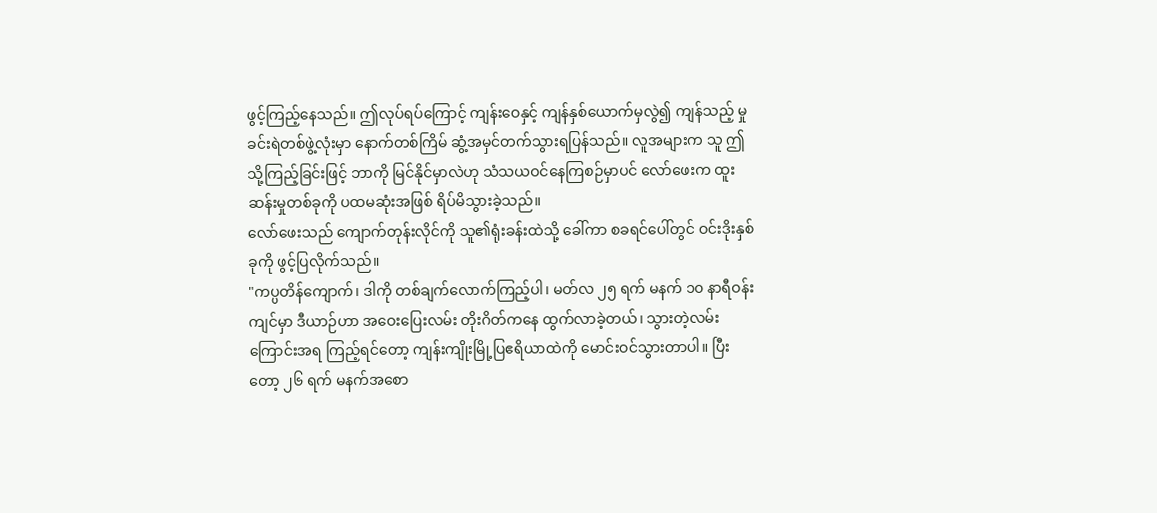ဖွင့်ကြည့်နေသည်။ ဤလုပ်ရပ်ကြောင့် ကျန်းဝေနှင့် ကျန်နှစ်ယောက်မှလွဲ၍ ကျန်သည့် မှုခင်းရဲတစ်ဖွဲ့လုံးမှာ နောက်တစ်ကြိမ် ဆွံ့အမှင်တက်သွားရပြန်သည်။ လူအများက သူ ဤသို့ကြည့်ခြင်းဖြင့် ဘာကို မြင်နိုင်မှာလဲဟု သံသယဝင်နေကြစဉ်မှာပင် လော်ဖေးက ထူးဆန်းမှုတစ်ခုကို ပထမဆုံးအဖြစ် ရိပ်မိသွားခဲ့သည်။
လော်ဖေးသည် ကျောက်တုန်းလိုင်ကို သူ၏ရုံးခန်းထဲသို့ ခေါ်ကာ စခရင်ပေါ်တွင် ဝင်းဒိုးနှစ်ခုကို ဖွင့်ပြလိုက်သည်။
"ကပ္ပတိန်ကျောက်၊ ဒါကို တစ်ချက်လောက်ကြည့်ပါ၊ မတ်လ ၂၅ ရက် မနက် ၁၀ နာရီဝန်းကျင်မှာ ဒီယာဉ်ဟာ အဝေးပြေးလမ်း တိုးဂိတ်ကနေ ထွက်လာခဲ့တယ်၊ သွားတဲ့လမ်းကြောင်းအရ ကြည့်ရင်တော့ ကျန်းကျိုးမြို့ပြဧရိယာထဲကို မောင်းဝင်သွားတာပါ။ ပြီးတော့ ၂၆ ရက် မနက်အစော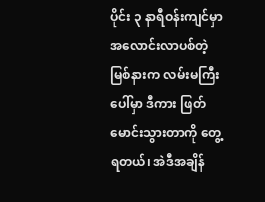ပိုင်း ၃ နာရီဝန်းကျင်မှာ အလောင်းလာပစ်တဲ့ မြစ်နားက လမ်းမကြီးပေါ်မှာ ဒီကား ဖြတ်မောင်းသွားတာကို တွေ့ရတယ်၊ အဲဒီအချိန်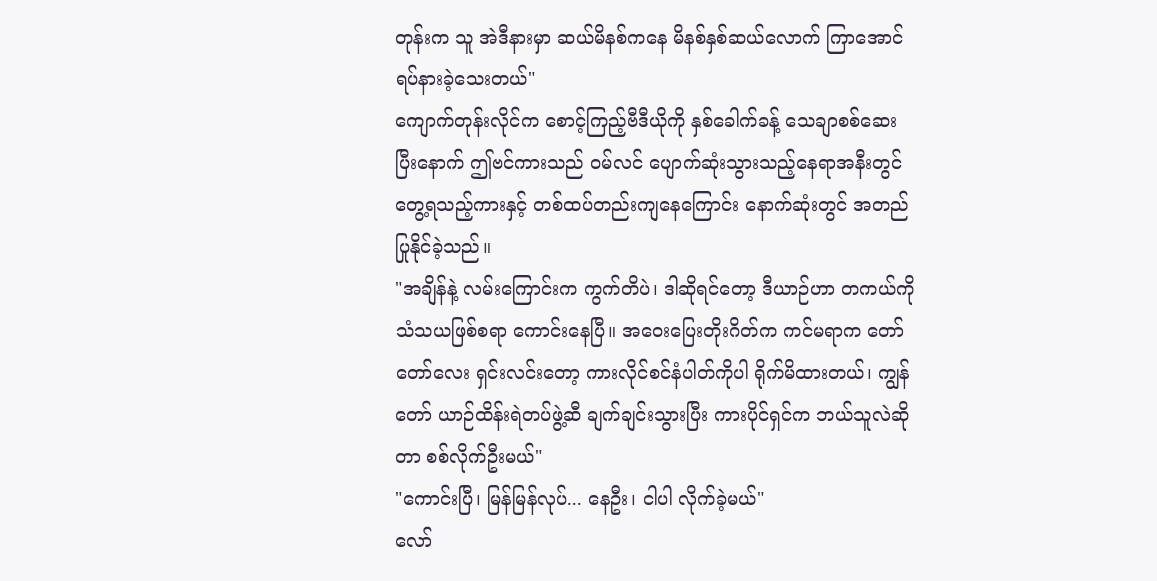တုန်းက သူ အဲဒီနားမှာ ဆယ်မိနစ်ကနေ မိနစ်နှစ်ဆယ်လောက် ကြာအောင် ရပ်နားခဲ့သေးတယ်"
ကျောက်တုန်းလိုင်က စောင့်ကြည့်ဗီဒီယိုကို နှစ်ခေါက်ခန့် သေချာစစ်ဆေးပြီးနောက် ဤဗင်ကားသည် ဝမ်လင် ပျောက်ဆုံးသွားသည့်နေရာအနီးတွင် တွေ့ရသည့်ကားနှင့် တစ်ထပ်တည်းကျနေကြောင်း နောက်ဆုံးတွင် အတည်ပြုနိုင်ခဲ့သည်။
"အချိန်နဲ့ လမ်းကြောင်းက ကွက်တိပဲ၊ ဒါဆိုရင်တော့ ဒီယာဉ်ဟာ တကယ်ကို သံသယဖြစ်စရာ ကောင်းနေပြီ။ အဝေးပြေးတိုးဂိတ်က ကင်မရာက တော်တော်လေး ရှင်းလင်းတော့ ကားလိုင်စင်နံပါတ်ကိုပါ ရိုက်မိထားတယ်၊ ကျွန်တော် ယာဉ်ထိန်းရဲတပ်ဖွဲ့ဆီ ချက်ချင်းသွားပြီး ကားပိုင်ရှင်က ဘယ်သူလဲဆိုတာ စစ်လိုက်ဦးမယ်"
"ကောင်းပြီ၊ မြန်မြန်လုပ်... နေဦး၊ ငါပါ လိုက်ခဲ့မယ်"
လော်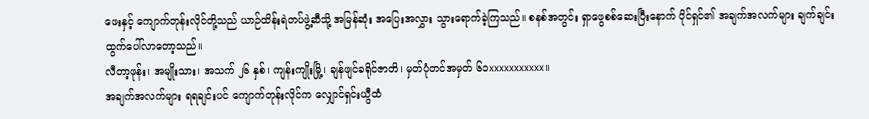ဖေးနှင့် ကျောက်တုန်းလိုင်တို့သည် ယာဉ်ထိန်းရဲတပ်ဖွဲ့ဆီသို့ အမြန်ဆုံး အပြေးအလွှား သွားရောက်ခဲ့ကြသည်။ စနစ်အတွင်း ရှာဖွေစစ်ဆေးပြီးနောက် ပိုင်ရှင်၏ အချက်အလက်များ ချက်ချင်း ထွက်ပေါ်လာတော့သည်။
လီတာ့ဖုန်း၊ အမျိုးသား၊ အသက် ၂၆ နှစ်၊ ကျန်းကျိုးမြို့၊ ချန်ဖျင်ခရိုင်ဇာတိ၊ မှတ်ပုံတင်အမှတ် ၆၁xxxxxxxxxxx။
အချက်အလက်များ ရရချင်းပင် ကျောက်တုန်းလိုင်က လျှောင်ရှင်းယွီထံ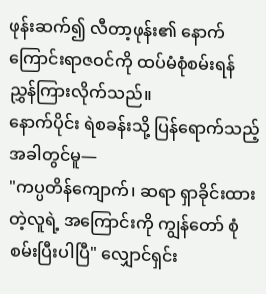ဖုန်းဆက်၍ လီတာ့ဖုန်း၏ နောက်ကြောင်းရာဇဝင်ကို ထပ်မံစုံစမ်းရန် ညွှန်ကြားလိုက်သည်။
နောက်ပိုင်း ရဲစခန်းသို့ ပြန်ရောက်သည့်အခါတွင်မူ—
"ကပ္ပတိန်ကျောက်၊ ဆရာ ရှာခိုင်းထားတဲ့လူရဲ့ အကြောင်းကို ကျွန်တော် စုံစမ်းပြီးပါပြီ" လျှောင်ရှင်း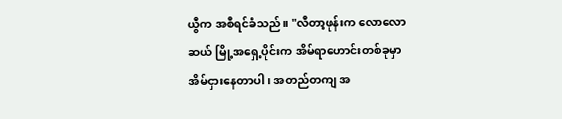ယွီက အစီရင်ခံသည်။ "လီတာ့ဖုန်းက လောလောဆယ် မြို့အရှေ့ပိုင်းက အိမ်ရာဟောင်းတစ်ခုမှာ အိမ်ငှားနေတာပါ၊ အတည်တကျ အ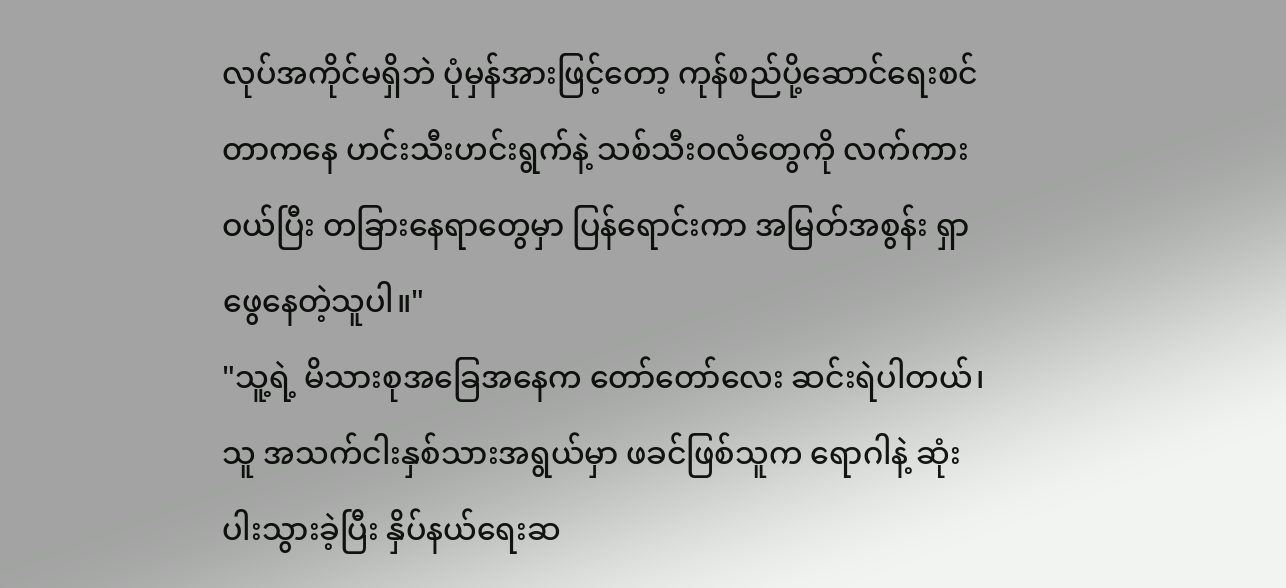လုပ်အကိုင်မရှိဘဲ ပုံမှန်အားဖြင့်တော့ ကုန်စည်ပို့ဆောင်ရေးစင်တာကနေ ဟင်းသီးဟင်းရွက်နဲ့ သစ်သီးဝလံတွေကို လက်ကားဝယ်ပြီး တခြားနေရာတွေမှာ ပြန်ရောင်းကာ အမြတ်အစွန်း ရှာဖွေနေတဲ့သူပါ။"
"သူ့ရဲ့ မိသားစုအခြေအနေက တော်တော်လေး ဆင်းရဲပါတယ်၊ သူ အသက်ငါးနှစ်သားအရွယ်မှာ ဖခင်ဖြစ်သူက ရောဂါနဲ့ ဆုံးပါးသွားခဲ့ပြီး နှိပ်နယ်ရေးဆ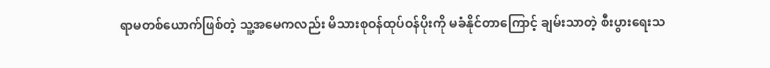ရာမတစ်ယောက်ဖြစ်တဲ့ သူ့အမေကလည်း မိသားစုဝန်ထုပ်ဝန်ပိုးကို မခံနိုင်တာကြောင့် ချမ်းသာတဲ့ စီးပွားရေးသ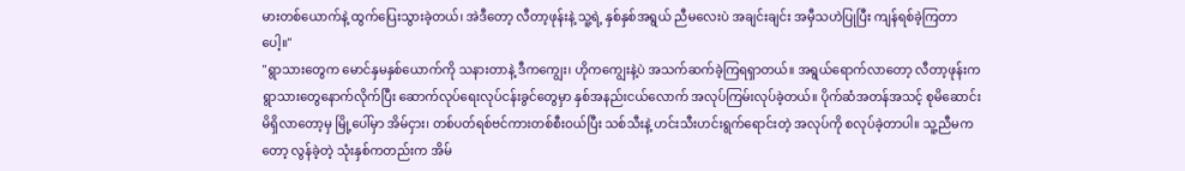မားတစ်ယောက်နဲ့ ထွက်ပြေးသွားခဲ့တယ်၊ အဲဒီတော့ လီတာ့ဖုန်းနဲ့ သူ့ရဲ့ နှစ်နှစ်အရွယ် ညီမလေးပဲ အချင်းချင်း အမှီသဟဲပြုပြီး ကျန်ရစ်ခဲ့ကြတာပေါ့။"
"ရွာသားတွေက မောင်နှမနှစ်ယောက်ကို သနားတာနဲ့ ဒီကကျွေး၊ ဟိုကကျွေးနဲ့ပဲ အသက်ဆက်ခဲ့ကြရရှာတယ်။ အရွယ်ရောက်လာတော့ လီတာ့ဖုန်းက ရွာသားတွေနောက်လိုက်ပြီး ဆောက်လုပ်ရေးလုပ်ငန်းခွင်တွေမှာ နှစ်အနည်းငယ်လောက် အလုပ်ကြမ်းလုပ်ခဲ့တယ်။ ပိုက်ဆံအတန်အသင့် စုမိဆောင်းမိရှိလာတော့မှ မြို့ပေါ်မှာ အိမ်ငှား၊ တစ်ပတ်ရစ်ဗင်ကားတစ်စီးဝယ်ပြီး သစ်သီးနဲ့ ဟင်းသီးဟင်းရွက်ရောင်းတဲ့ အလုပ်ကို စလုပ်ခဲ့တာပါ။ သူ့ညီမကတော့ လွန်ခဲ့တဲ့ သုံးနှစ်ကတည်းက အိမ်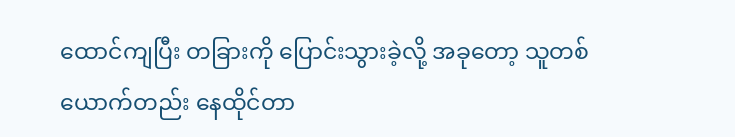ထောင်ကျပြီး တခြားကို ပြောင်းသွားခဲ့လို့ အခုတော့ သူတစ်ယောက်တည်း နေထိုင်တာ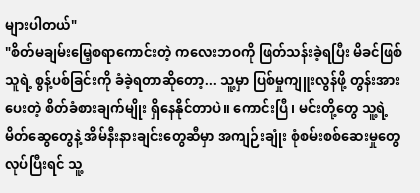များပါတယ်"
"စိတ်မချမ်းမြေ့စရာကောင်းတဲ့ ကလေးဘဝကို ဖြတ်သန်းခဲ့ရပြီး မိခင်ဖြစ်သူရဲ့ စွန့်ပစ်ခြင်းကို ခံခဲ့ရတာဆိုတော့... သူ့မှာ ပြစ်မှုကျူးလွန်ဖို့ တွန်းအားပေးတဲ့ စိတ်ခံစားချက်မျိုး ရှိနေနိုင်တာပဲ။ ကောင်းပြီ၊ မင်းတို့တွေ သူ့ရဲ့ မိတ်ဆွေတွေနဲ့ အိမ်နီးနားချင်းတွေဆီမှာ အကျဉ်းချုံး စုံစမ်းစစ်ဆေးမှုတွေလုပ်ပြီးရင် သူ့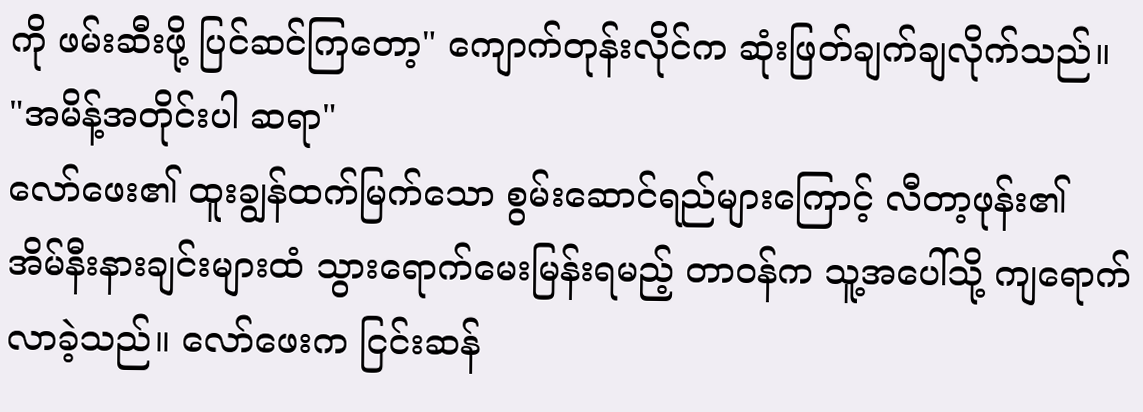ကို ဖမ်းဆီးဖို့ ပြင်ဆင်ကြတော့" ကျောက်တုန်းလိုင်က ဆုံးဖြတ်ချက်ချလိုက်သည်။
"အမိန့်အတိုင်းပါ ဆရာ"
လော်ဖေး၏ ထူးချွန်ထက်မြက်သော စွမ်းဆောင်ရည်များကြောင့် လီတာ့ဖုန်း၏ အိမ်နီးနားချင်းများထံ သွားရောက်မေးမြန်းရမည့် တာဝန်က သူ့အပေါ်သို့ ကျရောက်လာခဲ့သည်။ လော်ဖေးက ငြင်းဆန်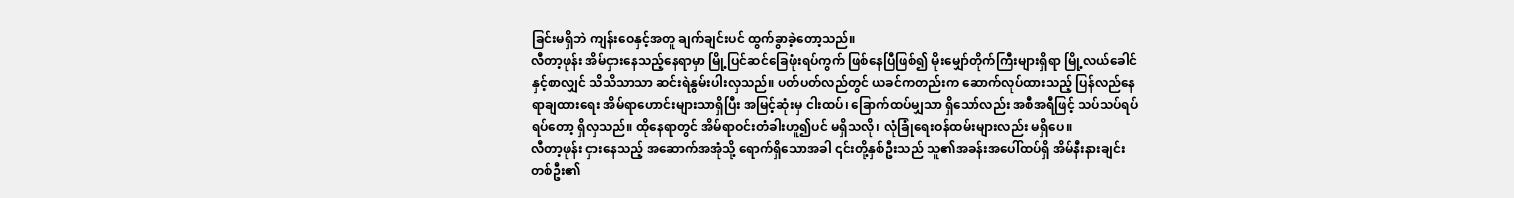ခြင်းမရှိဘဲ ကျန်းဝေနှင့်အတူ ချက်ချင်းပင် ထွက်ခွာခဲ့တော့သည်။
လီတာ့ဖုန်း အိမ်ငှားနေသည့်နေရာမှာ မြို့ပြင်ဆင်ခြေဖုံးရပ်ကွက် ဖြစ်နေပြီဖြစ်၍ မိုးမျှော်တိုက်ကြီးများရှိရာ မြို့လယ်ခေါင်နှင့်စာလျှင် သိသိသာသာ ဆင်းရဲနွမ်းပါးလှသည်။ ပတ်ပတ်လည်တွင် ယခင်ကတည်းက ဆောက်လုပ်ထားသည့် ပြန်လည်နေရာချထားရေး အိမ်ရာဟောင်းများသာရှိပြီး အမြင့်ဆုံးမှ ငါးထပ်၊ ခြောက်ထပ်မျှသာ ရှိသော်လည်း အစီအရီဖြင့် သပ်သပ်ရပ်ရပ်တော့ ရှိလှသည်။ ထိုနေရာတွင် အိမ်ရာဝင်းတံခါးဟူ၍ပင် မရှိသလို၊ လုံခြုံရေးဝန်ထမ်းများလည်း မရှိပေ။
လီတာ့ဖုန်း ငှားနေသည့် အဆောက်အအုံသို့ ရောက်ရှိသောအခါ ၎င်းတို့နှစ်ဦးသည် သူ၏အခန်းအပေါ်ထပ်ရှိ အိမ်နီးနားချင်းတစ်ဦး၏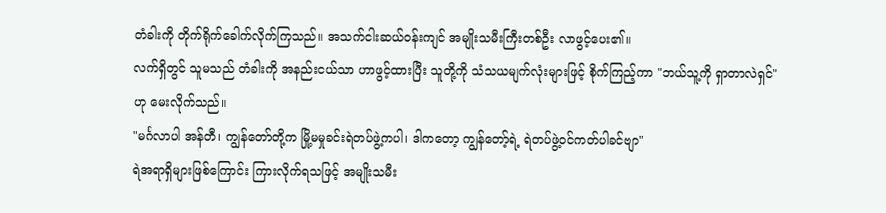တံခါးကို တိုက်ရိုက်ခေါက်လိုက်ကြသည်။ အသက်ငါးဆယ်ဝန်းကျင် အမျိုးသမီးကြီးတစ်ဦး လာဖွင့်ပေး၏။
လက်ရှိတွင် သူမသည် တံခါးကို အနည်းငယ်သာ ဟာဖွင့်ထားပြီး သူတို့ကို သံသယမျက်လုံးများဖြင့် စိုက်ကြည့်ကာ "ဘယ်သူ့ကို ရှာတာလဲရှင်" ဟု မေးလိုက်သည်။
"မင်္ဂလာပါ အန်တီ၊ ကျွန်တော်တို့က မြို့မမှုခင်းရဲတပ်ဖွဲ့ကပါ၊ ဒါကတော့ ကျွန်တော့်ရဲ့ ရဲတပ်ဖွဲ့ဝင်ကတ်ပါခင်ဗျာ"
ရဲအရာရှိများဖြစ်ကြောင်း ကြားလိုက်ရသဖြင့် အမျိုးသမီး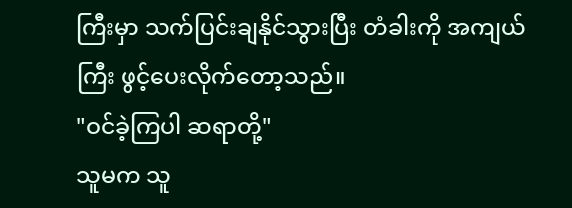ကြီးမှာ သက်ပြင်းချနိုင်သွားပြီး တံခါးကို အကျယ်ကြီး ဖွင့်ပေးလိုက်တော့သည်။
"ဝင်ခဲ့ကြပါ ဆရာတို့"
သူမက သူ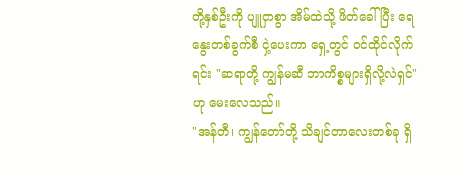တို့နှစ်ဦးကို ပျူငှာစွာ အိမ်ထဲသို့ ဖိတ်ခေါ်ပြီး ရေနွေးတစ်ခွက်စီ ငှဲ့ပေးကာ ရှေ့တွင် ဝင်ထိုင်လိုက်ရင်း "ဆရာတို့ ကျွန်မဆီ ဘာကိစ္စများရှိလို့လဲရှင်" ဟု မေးလေသည်။
"အန်တီ၊ ကျွန်တော်တို့ သိချင်တာလေးတစ်ခု ရှိ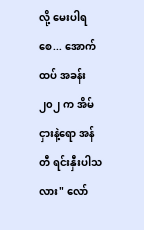လို့ မေးပါရစေ... အောက်ထပ် အခန်း ၂၀၂ က အိမ်ငှားနဲ့ရော အန်တီ ရင်းနှီးပါသလား" လော်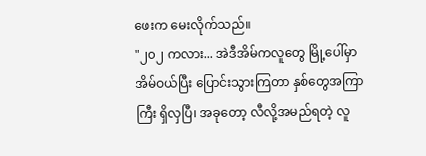ဖေးက မေးလိုက်သည်။
"၂၀၂ ကလား... အဲဒီအိမ်ကလူတွေ မြို့ပေါ်မှာ အိမ်ဝယ်ပြီး ပြောင်းသွားကြတာ နှစ်တွေအကြာကြီး ရှိလှပြီ၊ အခုတော့ လီလို့အမည်ရတဲ့ လူ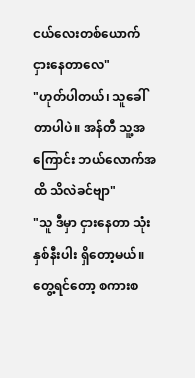ငယ်လေးတစ်ယောက် ငှားနေတာလေ"
"ဟုတ်ပါတယ်၊ သူခေါ်တာပါပဲ။ အန်တီ သူ့အကြောင်း ဘယ်လောက်အထိ သိလဲခင်ဗျာ"
"သူ ဒီမှာ ငှားနေတာ သုံးနှစ်နီးပါး ရှိတော့မယ်။ တွေ့ရင်တော့ စကားစ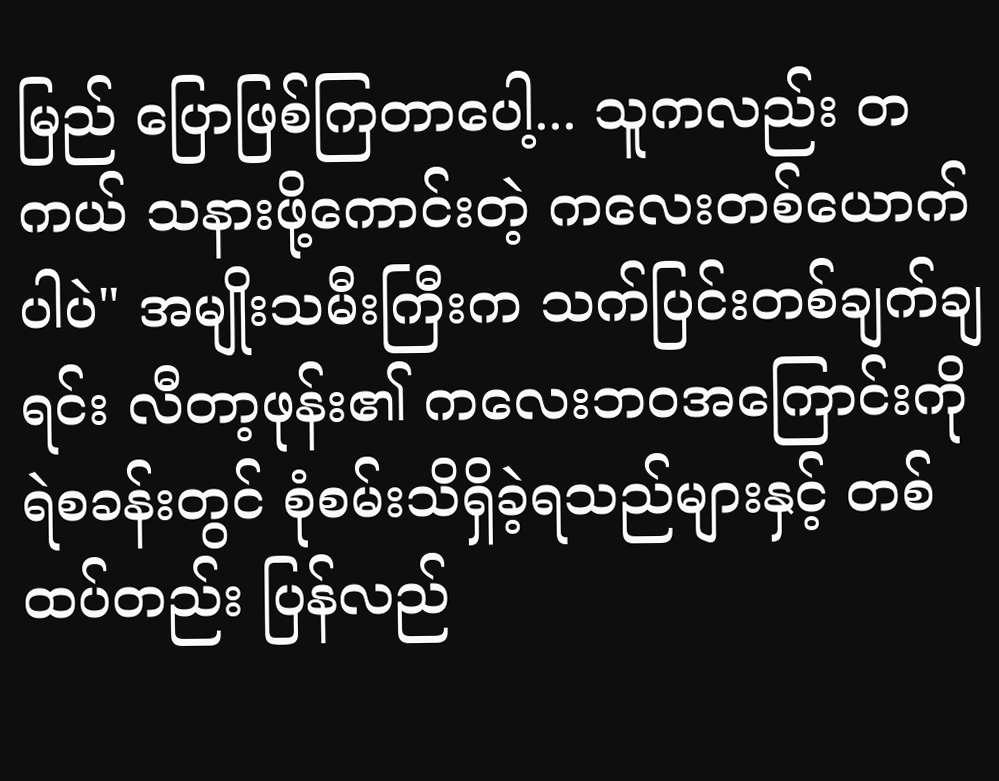မြည် ပြောဖြစ်ကြတာပေါ့... သူကလည်း တကယ် သနားဖို့ကောင်းတဲ့ ကလေးတစ်ယောက်ပါပဲ" အမျိုးသမီးကြီးက သက်ပြင်းတစ်ချက်ချရင်း လီတာ့ဖုန်း၏ ကလေးဘဝအကြောင်းကို ရဲစခန်းတွင် စုံစမ်းသိရှိခဲ့ရသည်များနှင့် တစ်ထပ်တည်း ပြန်လည်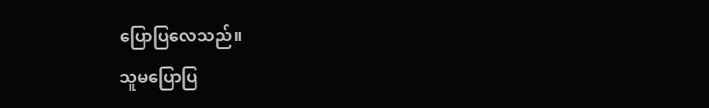ပြောပြလေသည်။
သူမပြောပြ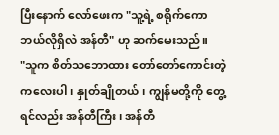ပြီးနောက် လော်ဖေးက "သူ့ရဲ့ စရိုက်ကော ဘယ်လိုရှိလဲ အန်တီ" ဟု ဆက်မေးသည်။
"သူက စိတ်သဘောထား တော်တော်ကောင်းတဲ့ကလေးပါ၊ နှုတ်ချိုတယ်၊ ကျွန်မတို့ကို တွေ့ရင်လည်း အန်တီကြီး၊ အန်တီ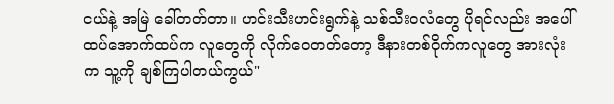ငယ်နဲ့ အမြဲ ခေါ်တတ်တာ။ ဟင်းသီးဟင်းရွက်နဲ့ သစ်သီးဝလံတွေ ပိုရင်လည်း အပေါ်ထပ်အောက်ထပ်က လူတွေကို လိုက်ဝေတတ်တော့ ဒီနားတစ်ဝိုက်ကလူတွေ အားလုံးက သူ့ကို ချစ်ကြပါတယ်ကွယ်"